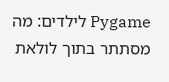Pygame לילדים: מה מסתתר בתוך לולאת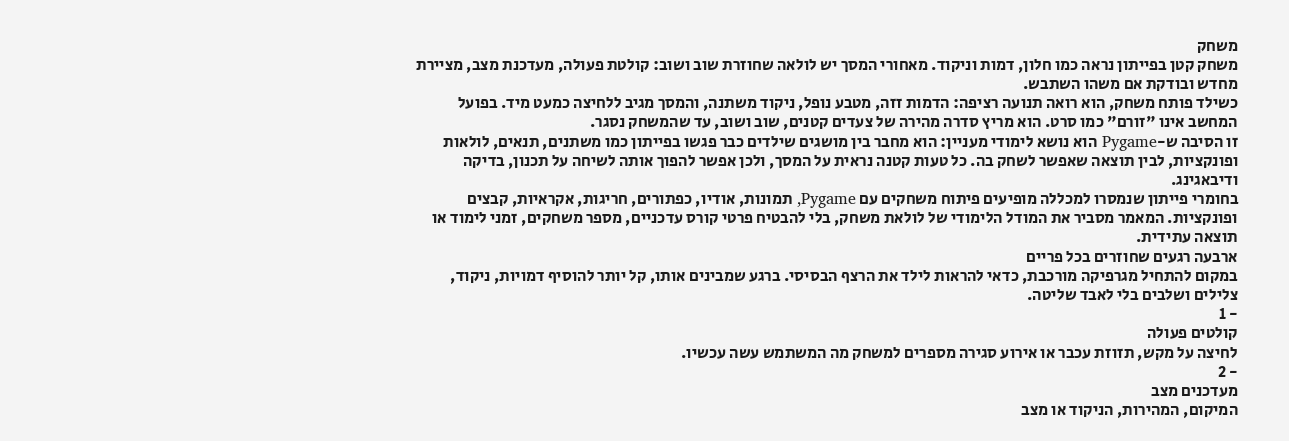משחק
משחק קטן בפייתון נראה כמו חלון, דמות וניקוד. מאחורי המסך יש לולאה שחוזרת שוב ושוב: קולטת פעולה, מעדכנת מצב, מציירת מחדש ובודקת אם משהו השתבש.
כשילד פותח משחק, הוא רואה תנועה רציפה: הדמות זזה, מטבע נופל, ניקוד משתנה, והמסך מגיב ללחיצה כמעט מיד. בפועל המחשב אינו "זורם" כמו סרט. הוא מריץ סדרה מהירה של צעדים קטנים, שוב ושוב, עד שהמשחק נסגר.
זו הסיבה ש-Pygame הוא נושא לימודי מעניין: הוא מחבר בין מושגים שילדים כבר פגשו בפייתון כמו משתנים, תנאים, לולאות ופונקציות, לבין תוצאה שאפשר לשחק בה. כל טעות קטנה נראית על המסך, ולכן אפשר להפוך אותה לשיחה על תכנון, בדיקה ודיבאגינג.
בחומרי פייתון שנמסרו למכללה מופיעים פיתוח משחקים עם Pygame, תמונות, אודיו, כפתורים, חריגות, אקראיות, קבצים ופונקציות. המאמר מסביר את המודל הלימודי של לולאת משחק, בלי להבטיח פרטי קורס עדכניים, מספר משחקים, זמני לימוד או תוצאה עתידית.
ארבעה רגעים שחוזרים בכל פריים
במקום להתחיל מגרפיקה מורכבת, כדאי להראות לילד את הרצף הבסיסי. ברגע שמבינים אותו, קל יותר להוסיף דמויות, ניקוד, צלילים ושלבים בלי לאבד שליטה.
- 1
קולטים פעולה
לחיצה על מקש, תזוזת עכבר או אירוע סגירה מספרים למשחק מה המשתמש עשה עכשיו.
- 2
מעדכנים מצב
המיקום, המהירות, הניקוד או מצב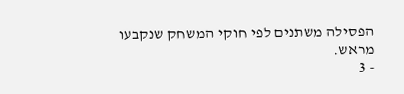הפסילה משתנים לפי חוקי המשחק שנקבעו מראש.
- 3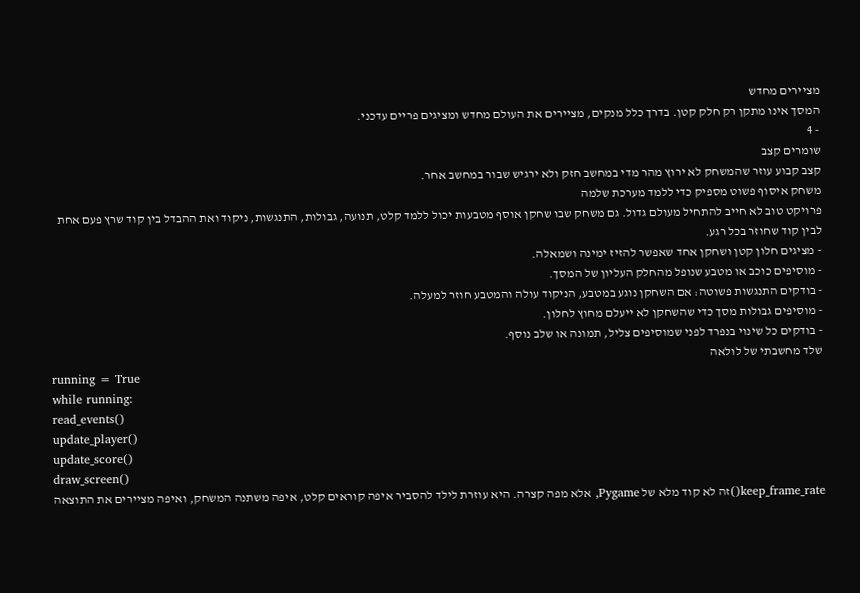מציירים מחדש
המסך אינו מתקן רק חלק קטן. בדרך כלל מנקים, מציירים את העולם מחדש ומציגים פריים עדכני.
- 4
שומרים קצב
קצב קבוע עוזר שהמשחק לא ירוץ מהר מדי במחשב חזק ולא ירגיש שבור במחשב אחר.
משחק איסוף פשוט מספיק כדי ללמד מערכת שלמה
פרויקט טוב לא חייב להתחיל מעולם גדול. גם משחק שבו שחקן אוסף מטבעות יכול ללמד קלט, תנועה, גבולות, התנגשות, ניקוד ואת ההבדל בין קוד שרץ פעם אחת לבין קוד שחוזר בכל רגע.
- מציגים חלון קטן ושחקן אחד שאפשר להזיז ימינה ושמאלה.
- מוסיפים כוכב או מטבע שנופל מהחלק העליון של המסך.
- בודקים התנגשות פשוטה: אם השחקן נוגע במטבע, הניקוד עולה והמטבע חוזר למעלה.
- מוסיפים גבולות מסך כדי שהשחקן לא ייעלם מחוץ לחלון.
- בודקים כל שינוי בנפרד לפני שמוסיפים צליל, תמונה או שלב נוסף.
שלד מחשבתי של לולאה
running = True
while running:
read_events()
update_player()
update_score()
draw_screen()
keep_frame_rate()זה לא קוד מלא של Pygame, אלא מפה קצרה. היא עוזרת לילד להסביר איפה קוראים קלט, איפה משתנה המשחק, ואיפה מציירים את התוצאה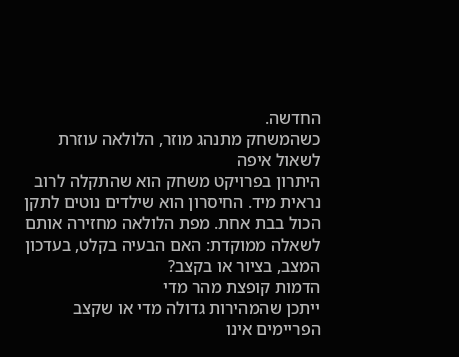החדשה.
כשהמשחק מתנהג מוזר, הלולאה עוזרת לשאול איפה
היתרון בפרויקט משחק הוא שהתקלה לרוב נראית מיד. החיסרון הוא שילדים נוטים לתקן הכול בבת אחת. מפת הלולאה מחזירה אותם לשאלה ממוקדת: האם הבעיה בקלט, בעדכון המצב, בציור או בקצב?
הדמות קופצת מהר מדי
ייתכן שהמהירות גדולה מדי או שקצב הפריימים אינו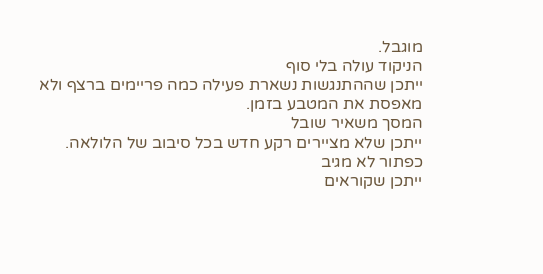מוגבל.
הניקוד עולה בלי סוף
ייתכן שההתנגשות נשארת פעילה כמה פריימים ברצף ולא מאפסת את המטבע בזמן.
המסך משאיר שובל
ייתכן שלא מציירים רקע חדש בכל סיבוב של הלולאה.
כפתור לא מגיב
ייתכן שקוראים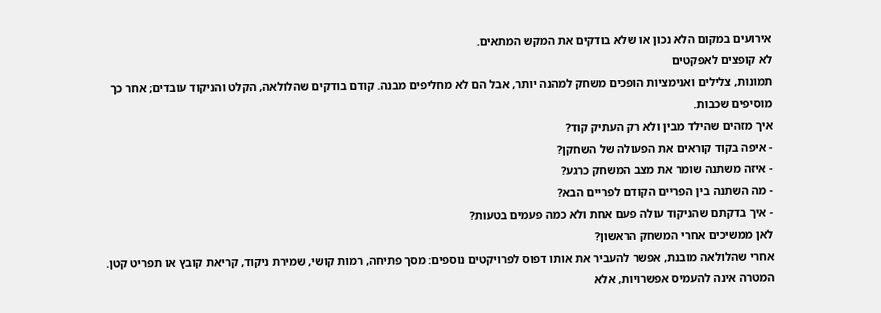אירועים במקום הלא נכון או שלא בודקים את המקש המתאים.
לא קופצים לאפקטים
תמונות, צלילים ואנימציות הופכים משחק למהנה יותר, אבל הם לא מחליפים מבנה. קודם בודקים שהלולאה, הקלט והניקוד עובדים; אחר כך מוסיפים שכבות.
איך מזהים שהילד מבין ולא רק העתיק קוד?
- איפה בקוד קוראים את הפעולה של השחקן?
- איזה משתנה שומר את מצב המשחק כרגע?
- מה השתנה בין הפריים הקודם לפריים הבא?
- איך בדקתם שהניקוד עולה פעם אחת ולא כמה פעמים בטעות?
לאן ממשיכים אחרי המשחק הראשון?
אחרי שהלולאה מובנת, אפשר להעביר את אותו דפוס לפרויקטים נוספים: מסך פתיחה, רמות קושי, שמירת ניקוד, קריאת קובץ או תפריט קטן. המטרה אינה להעמיס אפשרויות, אלא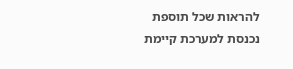להראות שכל תוספת נכנסת למערכת קיימת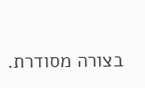בצורה מסודרת.